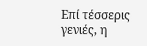Επί τέσσερις γενιές, η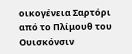οικογένεια Σαρτόρι από το Πλίμουθ του Ουισκόνσιν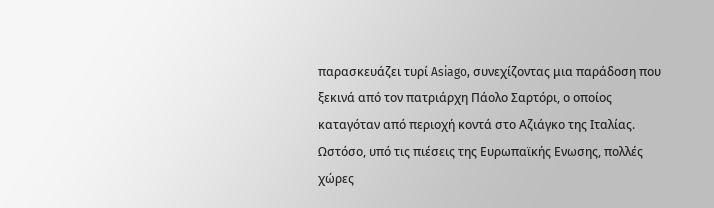παρασκευάζει τυρί Asiago, συνεχίζοντας μια παράδοση που ξεκινά από τον πατριάρχη Πάολο Σαρτόρι, ο οποίος καταγόταν από περιοχή κοντά στο Αζιάγκο της Ιταλίας.
Ωστόσο, υπό τις πιέσεις της Ευρωπαϊκής Ενωσης, πολλές χώρες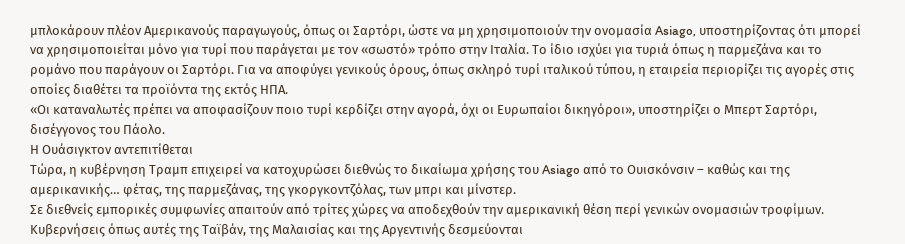μπλοκάρουν πλέον Αμερικανούς παραγωγούς, όπως οι Σαρτόρι, ώστε να μη χρησιμοποιούν την ονομασία Asiago, υποστηρίζοντας ότι μπορεί να χρησιμοποιείται μόνο για τυρί που παράγεται με τον «σωστό» τρόπο στην Ιταλία. Το ίδιο ισχύει για τυριά όπως η παρμεζάνα και το ρομάνο που παράγουν οι Σαρτόρι. Για να αποφύγει γενικούς όρους, όπως σκληρό τυρί ιταλικού τύπου, η εταιρεία περιορίζει τις αγορές στις οποίες διαθέτει τα προϊόντα της εκτός ΗΠΑ.
«Οι καταναλωτές πρέπει να αποφασίζουν ποιο τυρί κερδίζει στην αγορά, όχι οι Ευρωπαίοι δικηγόροι», υποστηρίζει ο Μπερτ Σαρτόρι, δισέγγονος του Πάολο.
Η Ουάσιγκτον αντεπιτίθεται
Τώρα, η κυβέρνηση Τραμπ επιχειρεί να κατοχυρώσει διεθνώς το δικαίωμα χρήσης του Asiago από το Ουισκόνσιν – καθώς και της αμερικανικής… φέτας, της παρμεζάνας, της γκοργκοντζόλας, των μπρι και μίνστερ.
Σε διεθνείς εμπορικές συμφωνίες απαιτούν από τρίτες χώρες να αποδεχθούν την αμερικανική θέση περί γενικών ονομασιών τροφίμων. Κυβερνήσεις όπως αυτές της Ταϊβάν, της Μαλαισίας και της Αργεντινής δεσμεύονται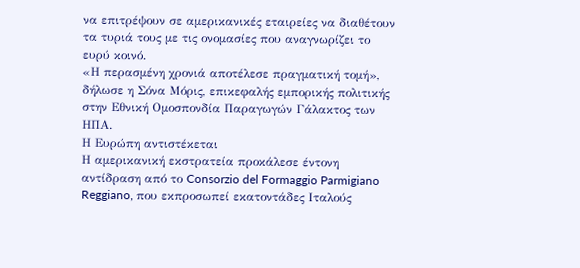να επιτρέψουν σε αμερικανικές εταιρείες να διαθέτουν τα τυριά τους με τις ονομασίες που αναγνωρίζει το ευρύ κοινό.
«Η περασμένη χρονιά αποτέλεσε πραγματική τομή», δήλωσε η Σόνα Μόρις, επικεφαλής εμπορικής πολιτικής στην Εθνική Ομοσπονδία Παραγωγών Γάλακτος των ΗΠΑ.
Η Ευρώπη αντιστέκεται
Η αμερικανική εκστρατεία προκάλεσε έντονη αντίδραση από το Consorzio del Formaggio Parmigiano Reggiano, που εκπροσωπεί εκατοντάδες Ιταλούς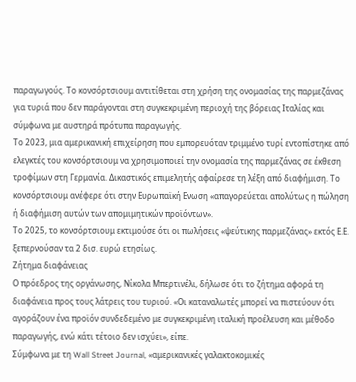παραγωγούς. Το κονσόρτσιουμ αντιτίθεται στη χρήση της ονομασίας της παρμεζάνας για τυριά που δεν παράγονται στη συγκεκριμένη περιοχή της βόρειας Ιταλίας και σύμφωνα με αυστηρά πρότυπα παραγωγής.
Το 2023, μια αμερικανική επιχείρηση που εμπορευόταν τριμμένο τυρί εντοπίστηκε από ελεγκτές του κονσόρτσιουμ να χρησιμοποιεί την ονομασία της παρμεζάνας σε έκθεση τροφίμων στη Γερμανία. Δικαστικός επιμελητής αφαίρεσε τη λέξη από διαφήμιση. Το κονσόρτσιουμ ανέφερε ότι στην Ευρωπαϊκή Ενωση «απαγορεύεται απολύτως η πώληση ή διαφήμιση αυτών των απομιμητικών προϊόντων».
Το 2025, το κονσόρτσιουμ εκτιμούσε ότι οι πωλήσεις «ψεύτικης παρμεζάνας» εκτός Ε.Ε. ξεπερνούσαν τα 2 δισ. ευρώ ετησίως.
Ζήτημα διαφάνειας
Ο πρόεδρος της οργάνωσης, Νίκολα Μπερτινέλι, δήλωσε ότι το ζήτημα αφορά τη διαφάνεια προς τους λάτρεις του τυριού. «Οι καταναλωτές μπορεί να πιστεύουν ότι αγοράζουν ένα προϊόν συνδεδεμένο με συγκεκριμένη ιταλική προέλευση και μέθοδο παραγωγής, ενώ κάτι τέτοιο δεν ισχύει», είπε.
Σύμφωνα με τη Wall Street Journal, «αμερικανικές γαλακτοκομικές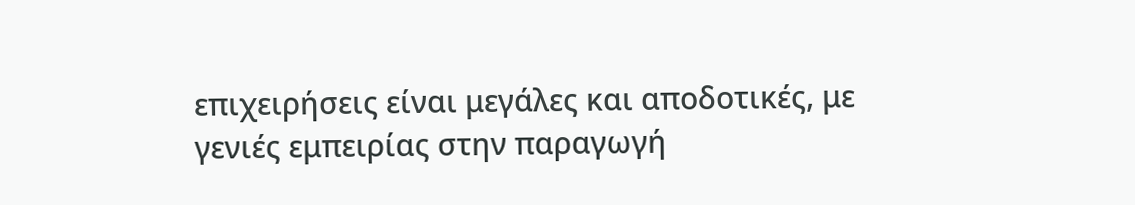επιχειρήσεις είναι μεγάλες και αποδοτικές, με γενιές εμπειρίας στην παραγωγή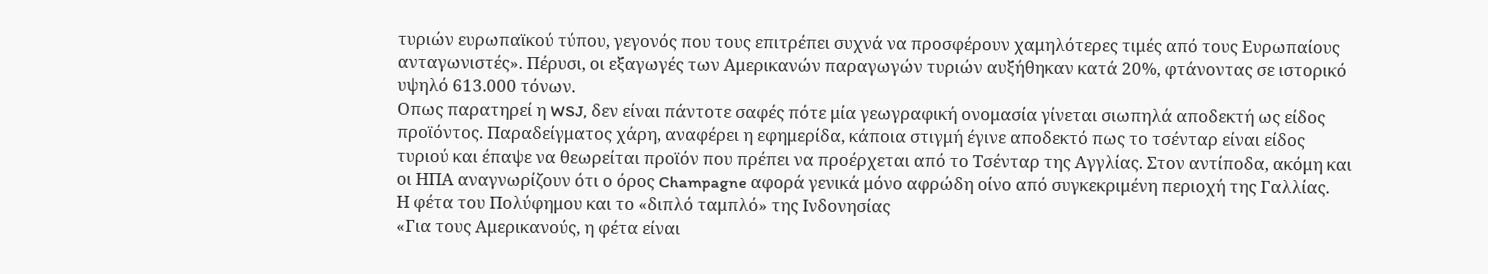τυριών ευρωπαϊκού τύπου, γεγονός που τους επιτρέπει συχνά να προσφέρουν χαμηλότερες τιμές από τους Ευρωπαίους ανταγωνιστές». Πέρυσι, οι εξαγωγές των Αμερικανών παραγωγών τυριών αυξήθηκαν κατά 20%, φτάνοντας σε ιστορικό υψηλό 613.000 τόνων.
Οπως παρατηρεί η WSJ, δεν είναι πάντοτε σαφές πότε μία γεωγραφική ονομασία γίνεται σιωπηλά αποδεκτή ως είδος προϊόντος. Παραδείγματος χάρη, αναφέρει η εφημερίδα, κάποια στιγμή έγινε αποδεκτό πως το τσένταρ είναι είδος τυριού και έπαψε να θεωρείται προϊόν που πρέπει να προέρχεται από το Τσένταρ της Αγγλίας. Στον αντίποδα, ακόμη και οι ΗΠΑ αναγνωρίζουν ότι ο όρος Champagne αφορά γενικά μόνο αφρώδη οίνο από συγκεκριμένη περιοχή της Γαλλίας.
Η φέτα του Πολύφημου και το «διπλό ταμπλό» της Ινδονησίας
«Για τους Αμερικανούς, η φέτα είναι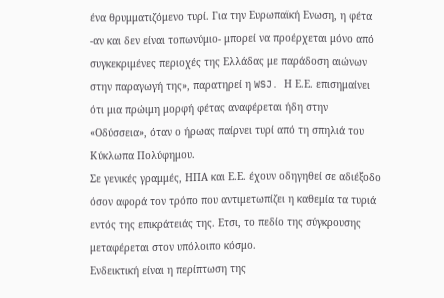ένα θρυμματιζόμενο τυρί. Για την Ευρωπαϊκή Ενωση, η φέτα -αν και δεν είναι τοπωνύμιο- μπορεί να προέρχεται μόνο από συγκεκριμένες περιοχές της Ελλάδας με παράδοση αιώνων στην παραγωγή της», παρατηρεί η WSJ. Η Ε.Ε. επισημαίνει ότι μια πρώιμη μορφή φέτας αναφέρεται ήδη στην «Οδύσσεια», όταν ο ήρωας παίρνει τυρί από τη σπηλιά του Κύκλωπα Πολύφημου.
Σε γενικές γραμμές, ΗΠΑ και Ε.Ε. έχουν οδηγηθεί σε αδιέξοδο όσον αφορά τον τρόπο που αντιμετωπίζει η καθεμία τα τυριά εντός της επικράτειάς της. Ετσι, το πεδίο της σύγκρουσης μεταφέρεται στον υπόλοιπο κόσμο.
Ενδεικτική είναι η περίπτωση της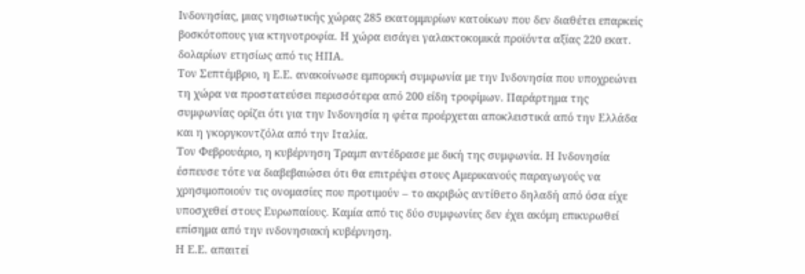Ινδονησίας, μιας νησιωτικής χώρας 285 εκατομμυρίων κατοίκων που δεν διαθέτει επαρκείς βοσκότοπους για κτηνοτροφία. Η χώρα εισάγει γαλακτοκομικά προϊόντα αξίας 220 εκατ. δολαρίων ετησίως από τις ΗΠΑ.
Τον Σεπτέμβριο, η Ε.Ε. ανακοίνωσε εμπορική συμφωνία με την Ινδονησία που υποχρεώνει τη χώρα να προστατεύσει περισσότερα από 200 είδη τροφίμων. Παράρτημα της συμφωνίας ορίζει ότι για την Ινδονησία η φέτα προέρχεται αποκλειστικά από την Ελλάδα και η γκοργκοντζόλα από την Ιταλία.
Τον Φεβρουάριο, η κυβέρνηση Τραμπ αντέδρασε με δική της συμφωνία. Η Ινδονησία έσπευσε τότε να διαβεβαιώσει ότι θα επιτρέψει στους Αμερικανούς παραγωγούς να χρησιμοποιούν τις ονομασίες που προτιμούν – το ακριβώς αντίθετο δηλαδή από όσα είχε υποσχεθεί στους Ευρωπαίους. Καμία από τις δύο συμφωνίες δεν έχει ακόμη επικυρωθεί επίσημα από την ινδονησιακή κυβέρνηση.
Η Ε.Ε. απαιτεί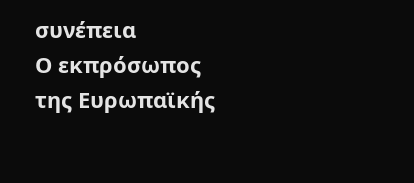συνέπεια
Ο εκπρόσωπος της Ευρωπαϊκής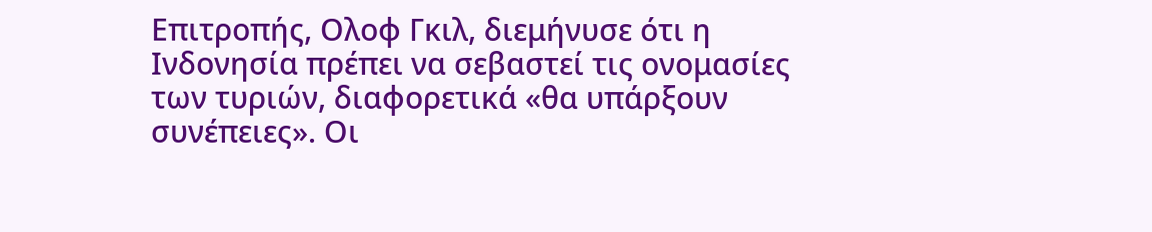Επιτροπής, Ολοφ Γκιλ, διεμήνυσε ότι η Ινδονησία πρέπει να σεβαστεί τις ονομασίες των τυριών, διαφορετικά «θα υπάρξουν συνέπειες». Οι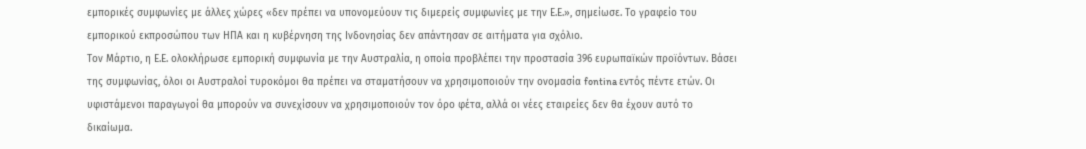εμπορικές συμφωνίες με άλλες χώρες «δεν πρέπει να υπονομεύουν τις διμερείς συμφωνίες με την Ε.Ε.», σημείωσε. Το γραφείο του εμπορικού εκπροσώπου των ΗΠΑ και η κυβέρνηση της Ινδονησίας δεν απάντησαν σε αιτήματα για σχόλιο.
Τον Μάρτιο, η Ε.Ε. ολοκλήρωσε εμπορική συμφωνία με την Αυστραλία, η οποία προβλέπει την προστασία 396 ευρωπαϊκών προϊόντων. Βάσει της συμφωνίας, όλοι οι Αυστραλοί τυροκόμοι θα πρέπει να σταματήσουν να χρησιμοποιούν την ονομασία fontina εντός πέντε ετών. Οι υφιστάμενοι παραγωγοί θα μπορούν να συνεχίσουν να χρησιμοποιούν τον όρο φέτα, αλλά οι νέες εταιρείες δεν θα έχουν αυτό το δικαίωμα.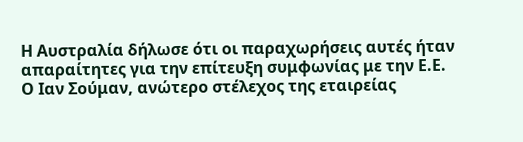Η Αυστραλία δήλωσε ότι οι παραχωρήσεις αυτές ήταν απαραίτητες για την επίτευξη συμφωνίας με την Ε.Ε.
Ο Ιαν Σούμαν, ανώτερο στέλεχος της εταιρείας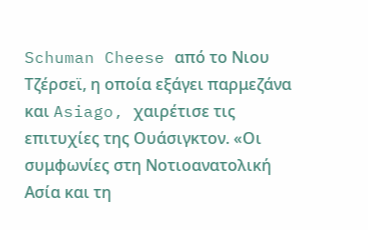Schuman Cheese από το Νιου Τζέρσεϊ, η οποία εξάγει παρμεζάνα και Asiago, χαιρέτισε τις επιτυχίες της Ουάσιγκτον. «Οι συμφωνίες στη Νοτιοανατολική Ασία και τη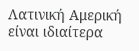Λατινική Αμερική είναι ιδιαίτερα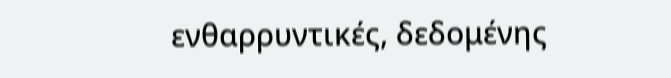ενθαρρυντικές, δεδομένης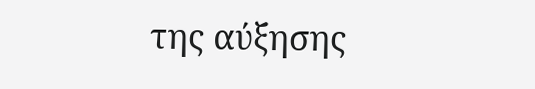της αύξησης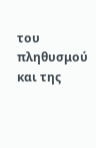του πληθυσμού και της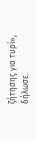ζήτησης για τυρί», δήλωσε.